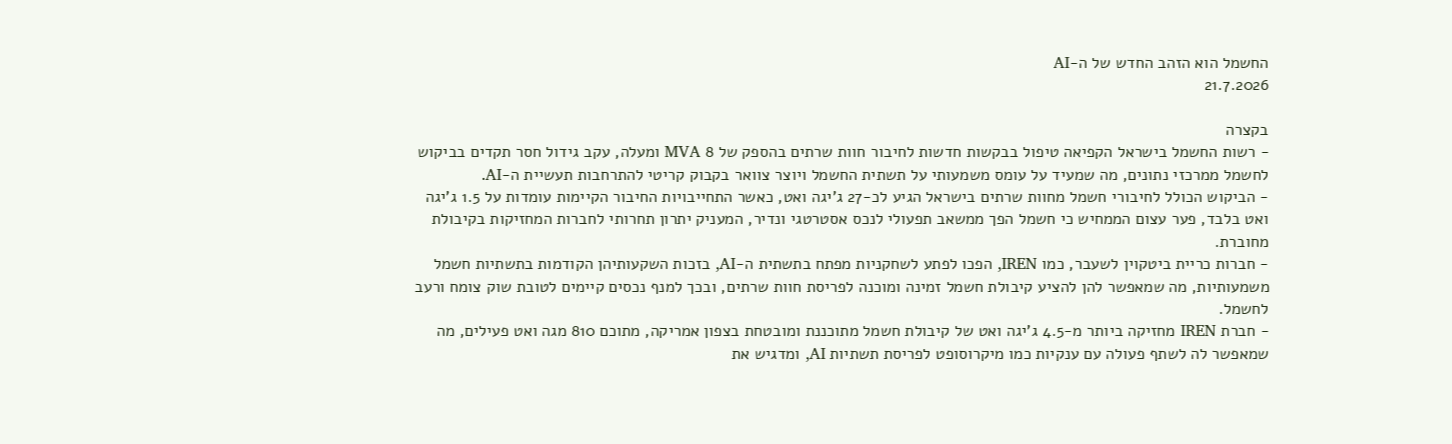החשמל הוא הזהב החדש של ה-AI
21.7.2026

בקצרה
- רשות החשמל בישראל הקפיאה טיפול בבקשות חדשות לחיבור חוות שרתים בהספק של 8 MVA ומעלה, עקב גידול חסר תקדים בביקוש לחשמל ממרכזי נתונים, מה שמעיד על עומס משמעותי על תשתית החשמל ויוצר צוואר בקבוק קריטי להתרחבות תעשיית ה-AI.
- הביקוש הכולל לחיבורי חשמל מחוות שרתים בישראל הגיע לכ-27 ג'יגה ואט, כאשר התחייבויות החיבור הקיימות עומדות על 1.5 ג'יגה ואט בלבד, פער עצום הממחיש כי חשמל הפך ממשאב תפעולי לנכס אסטרטגי ונדיר, המעניק יתרון תחרותי לחברות המחזיקות בקיבולת מחוברת.
- חברות כריית ביטקוין לשעבר, כמו IREN, הפכו לפתע לשחקניות מפתח בתשתית ה-AI, בזכות השקעותיהן הקודמות בתשתיות חשמל משמעותיות, מה שמאפשר להן להציע קיבולת חשמל זמינה ומוכנה לפריסת חוות שרתים, ובכך למנף נכסים קיימים לטובת שוק צומח ורעב לחשמל.
- חברת IREN מחזיקה ביותר מ-4.5 ג'יגה ואט של קיבולת חשמל מתוכננת ומובטחת בצפון אמריקה, מתוכם 810 מגה ואט פעילים, מה שמאפשר לה לשתף פעולה עם ענקיות כמו מיקרוסופט לפריסת תשתיות AI, ומדגיש את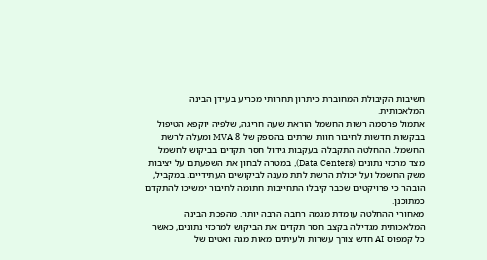חשיבות הקיבולת המחוברת כיתרון תחרותי מכריע בעידן הבינה המלאכותית.
אתמול פרסמה רשות החשמל הוראת שעה חריגה, שלפיה יוקפא הטיפול בבקשות חדשות לחיבור חוות שרתים בהספק של 8 MVA ומעלה לרשת החשמל. ההחלטה התקבלה בעקבות גידול חסר תקדים בביקוש לחשמל מצד מרכזי נתונים (Data Centers), במטרה לבחון את השפעתם על יציבות משק החשמל ועל יכולת הרשת לתת מענה לביקושים העתידיים. במקביל, הובהר כי פרויקטים שכבר קיבלו התחייבות חתומה לחיבור ימשיכו להתקדם כמתוכנן.
מאחורי ההחלטה עומדת מגמה רחבה הרבה יותר. מהפכת הבינה המלאכותית מגדילה בקצב חסר תקדים את הביקוש למרכזי נתונים, כאשר כל קמפוס AI חדש צורך עשרות ולעיתים מאות מגה ואטים של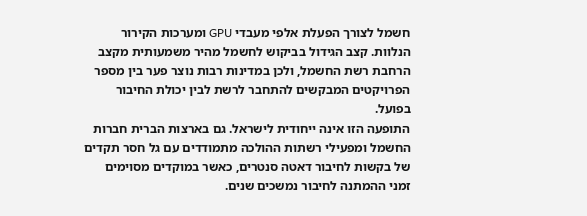חשמל לצורך הפעלת אלפי מעבדי GPU ומערכות הקירור הנלוות. קצב הגידול בביקוש לחשמל מהיר משמעותית מקצב הרחבת רשת החשמל, ולכן במדינות רבות נוצר פער בין מספר הפרויקטים המבקשים להתחבר לרשת לבין יכולת החיבור בפועל.
התופעה הזו אינה ייחודית לישראל. גם בארצות הברית חברות החשמל ומפעילי רשתות ההולכה מתמודדים עם גל חסר תקדים של בקשות לחיבור דאטה סנטרים, כאשר במוקדים מסוימים זמני ההמתנה לחיבור נמשכים שנים.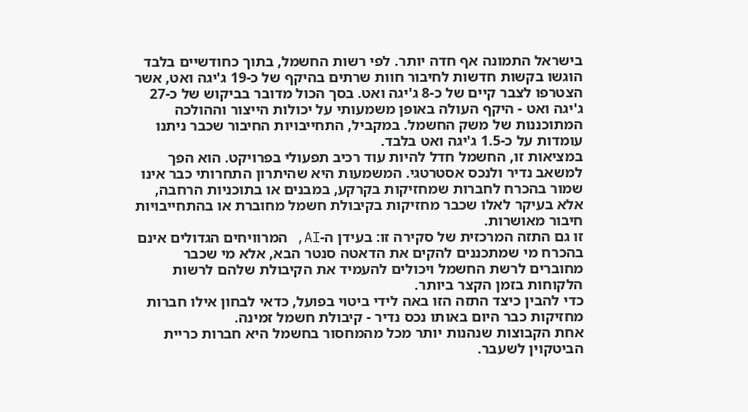בישראל התמונה אף חדה יותר. לפי רשות החשמל, בתוך כחודשיים בלבד הוגשו בקשות חדשות לחיבור חוות שרתים בהיקף של כ-19 ג'יגה ואט, אשר הצטרפו לצבר קיים של כ-8 ג'יגה ואט. בסך הכול מדובר בביקוש של כ-27 ג'יגה ואט - היקף העולה באופן משמעותי על יכולות הייצור וההולכה המתוכננות של משק החשמל. במקביל, התחייבויות החיבור שכבר ניתנו עומדות על כ-1.5 ג'יגה ואט בלבד.
במציאות זו, החשמל חדל להיות עוד רכיב תפעולי בפרויקט. הוא הפך למשאב נדיר ולנכס אסטרטגי. המשמעות היא שהיתרון התחרותי כבר אינו שמור בהכרח לחברות שמחזיקות בקרקע, במבנים או בתוכניות הרחבה, אלא בעיקר לאלו שכבר מחזיקות בקיבולת חשמל מחוברת או בהתחייבויות חיבור מאושרות.
זו גם התזה המרכזית של סקירה זו: בעידן ה-AI, המרוויחים הגדולים אינם בהכרח מי שמתכננים להקים את הדאטה סנטר הבא, אלא מי שכבר מחוברים לרשת החשמל ויכולים להעמיד את הקיבולת שלהם לרשות הלקוחות בזמן הקצר ביותר.
כדי להבין כיצד התזה הזו באה לידי ביטוי בפועל, כדאי לבחון אילו חברות מחזיקות כבר היום באותו נכס נדיר - קיבולת חשמל זמינה.
אחת הקבוצות שנהנות יותר מכל מהמחסור בחשמל היא חברות כריית הביטקוין לשעבר.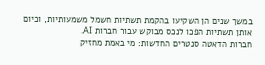במשך שנים הן השקיעו בהקמת תשתיות חשמל משמעותיות, וכיום אותן תשתיות הפכו לנכס מבוקש עבור חברות AI.
חברות הדאטה סנטרים החדשות: מי באמת מחזיק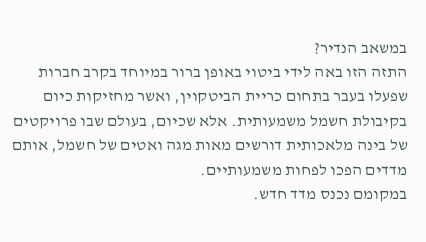במשאב הנדיר?
התזה הזו באה לידי ביטוי באופן ברור במיוחד בקרב חברות שפעלו בעבר בתחום כריית הביטקוין, ואשר מחזיקות כיום בקיבולת חשמל משמעותית. אלא שכיום, בעולם שבו פרויקטים של בינה מלאכותית דורשים מאות מגה ואטים של חשמל, אותם מדדים הפכו לפחות משמעותיים.
במקומם נכנס מדד חדש.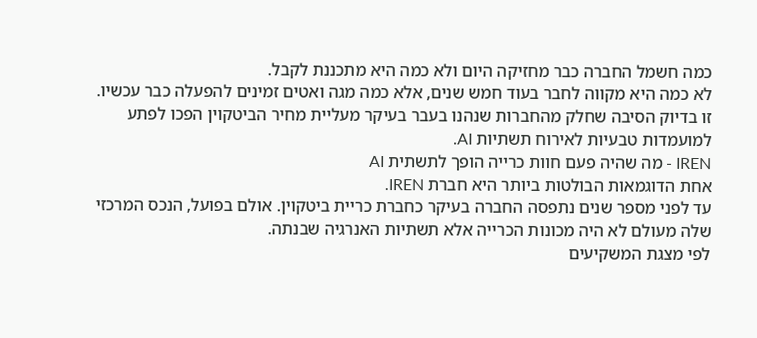כמה חשמל החברה כבר מחזיקה היום ולא כמה היא מתכננת לקבל.
לא כמה היא מקווה לחבר בעוד חמש שנים, אלא כמה מגה ואטים זמינים להפעלה כבר עכשיו.
זו בדיוק הסיבה שחלק מהחברות שנהנו בעבר בעיקר מעליית מחיר הביטקוין הפכו לפתע למועמדות טבעיות לאירוח תשתיות AI.
IREN - מה שהיה פעם חוות כרייה הופך לתשתית AI
אחת הדוגמאות הבולטות ביותר היא חברת IREN.
עד לפני מספר שנים נתפסה החברה בעיקר כחברת כריית ביטקוין. אולם בפועל, הנכס המרכזי שלה מעולם לא היה מכונות הכרייה אלא תשתיות האנרגיה שבנתה.
לפי מצגת המשקיעים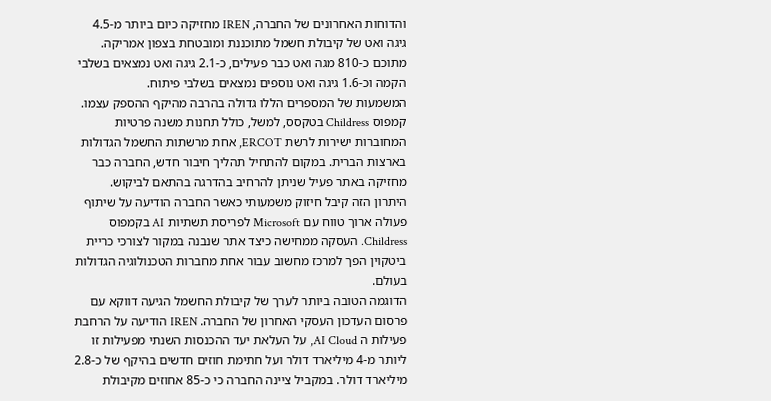והדוחות האחרונים של החברה, IREN מחזיקה כיום ביותר מ-4.5 גיגה ואט של קיבולת חשמל מתוכננת ומובטחת בצפון אמריקה. מתוכם כ-810 מגה ואט כבר פעילים, כ-2.1 גיגה ואט נמצאים בשלבי הקמה וכ-1.6 גיגה ואט נוספים נמצאים בשלבי פיתוח.
המשמעות של המספרים הללו גדולה בהרבה מהיקף ההספק עצמו.
קמפוס Childress בטקסס, למשל, כולל תחנות משנה פרטיות המחוברות ישירות לרשת ERCOT, אחת מרשתות החשמל הגדולות בארצות הברית. במקום להתחיל תהליך חיבור חדש, החברה כבר מחזיקה באתר פעיל שניתן להרחיב בהדרגה בהתאם לביקוש.
היתרון הזה קיבל חיזוק משמעותי כאשר החברה הודיעה על שיתוף פעולה ארוך טווח עם Microsoft לפריסת תשתיות AI בקמפוס Childress. העסקה ממחישה כיצד אתר שנבנה במקור לצורכי כריית ביטקוין הפך למרכז מחשוב עבור אחת מחברות הטכנולוגיה הגדולות בעולם.
הדוגמה הטובה ביותר לערך של קיבולת החשמל הגיעה דווקא עם פרסום העדכון העסקי האחרון של החברה. IREN הודיעה על הרחבת פעילות ה AI Cloud, על העלאת יעד ההכנסות השנתי מפעילות זו ליותר מ-4 מיליארד דולר ועל חתימת חוזים חדשים בהיקף של כ-2.8 מיליארד דולר. במקביל ציינה החברה כי כ-85 אחוזים מקיבולת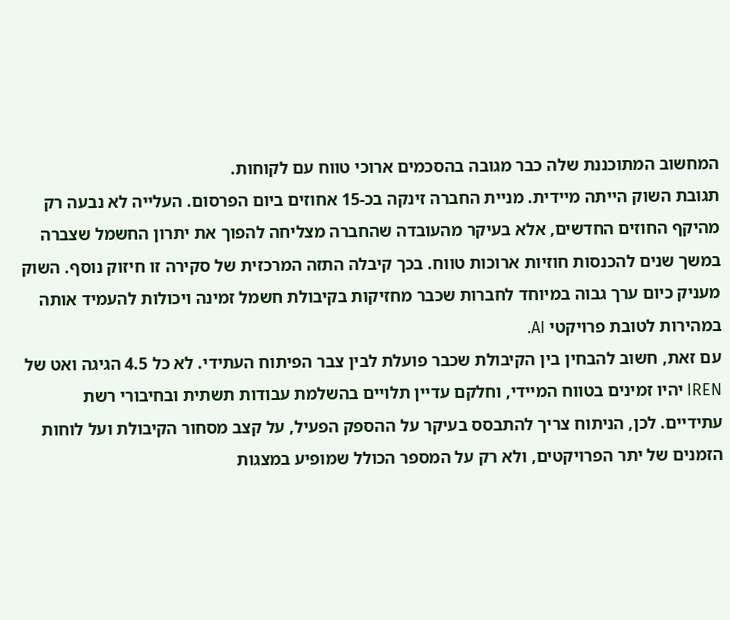המחשוב המתוכננת שלה כבר מגובה בהסכמים ארוכי טווח עם לקוחות.
תגובת השוק הייתה מיידית. מניית החברה זינקה בכ-15 אחוזים ביום הפרסום. העלייה לא נבעה רק מהיקף החוזים החדשים, אלא בעיקר מהעובדה שהחברה מצליחה להפוך את יתרון החשמל שצברה במשך שנים להכנסות חוזיות ארוכות טווח. בכך קיבלה התזה המרכזית של סקירה זו חיזוק נוסף. השוק מעניק כיום ערך גבוה במיוחד לחברות שכבר מחזיקות בקיבולת חשמל זמינה ויכולות להעמיד אותה במהירות לטובת פרויקטי AI.
עם זאת, חשוב להבחין בין הקיבולת שכבר פועלת לבין צבר הפיתוח העתידי. לא כל 4.5 הגיגה ואט של IREN יהיו זמינים בטווח המיידי, וחלקם עדיין תלויים בהשלמת עבודות תשתית ובחיבורי רשת עתידיים. לכן, הניתוח צריך להתבסס בעיקר על ההספק הפעיל, על קצב מסחור הקיבולת ועל לוחות הזמנים של יתר הפרויקטים, ולא רק על המספר הכולל שמופיע במצגות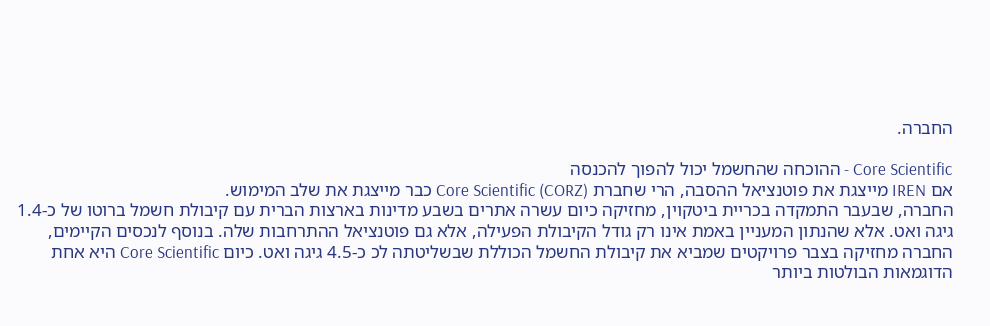החברה.

Core Scientific - ההוכחה שהחשמל יכול להפוך להכנסה
אם IREN מייצגת את פוטנציאל ההסבה, הרי שחברת (Core Scientific (CORZ כבר מייצגת את שלב המימוש.
החברה, שבעבר התמקדה בכריית ביטקוין, מחזיקה כיום עשרה אתרים בשבע מדינות בארצות הברית עם קיבולת חשמל ברוטו של כ-1.4 גיגה ואט. אלא שהנתון המעניין באמת אינו רק גודל הקיבולת הפעילה, אלא גם פוטנציאל ההתרחבות שלה. בנוסף לנכסים הקיימים, החברה מחזיקה בצבר פרויקטים שמביא את קיבולת החשמל הכוללת שבשליטתה לכ כ-4.5 גיגה ואט. כיום Core Scientific היא אחת הדוגמאות הבולטות ביותר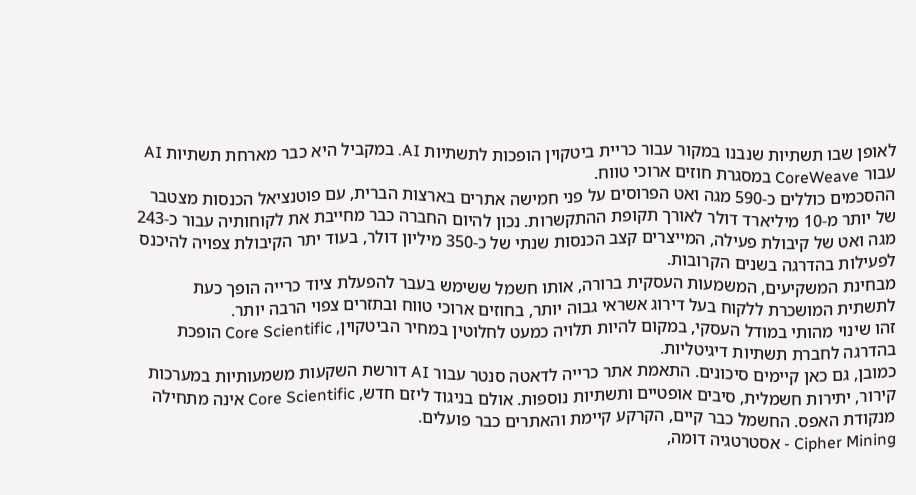לאופן שבו תשתיות שנבנו במקור עבור כריית ביטקוין הופכות לתשתיות AI. במקביל היא כבר מארחת תשתיות AI עבור CoreWeave במסגרת חוזים ארוכי טווח.
ההסכמים כוללים כ-590 מגה ואט הפרוסים על פני חמישה אתרים בארצות הברית, עם פוטנציאל הכנסות מצטבר של יותר מ-10 מיליארד דולר לאורך תקופת ההתקשרות. נכון להיום החברה כבר מחייבת את לקוחותיה עבור כ-243 מגה ואט של קיבולת פעילה, המייצרים קצב הכנסות שנתי של כ-350 מיליון דולר, בעוד יתר הקיבולת צפויה להיכנס לפעילות בהדרגה בשנים הקרובות.
מבחינת המשקיעים, המשמעות העסקית ברורה, אותו חשמל ששימש בעבר להפעלת ציוד כרייה הופך כעת לתשתית המושכרת ללקוח בעל דירוג אשראי גבוה יותר, בחוזים ארוכי טווח ובתזרים צפוי הרבה יותר.
זהו שינוי מהותי במודל העסקי, במקום להיות תלויה כמעט לחלוטין במחיר הביטקוין, Core Scientific הופכת בהדרגה לחברת תשתיות דיגיטליות.
כמובן, גם כאן קיימים סיכונים. התאמת אתר כרייה לדאטה סנטר עבור AI דורשת השקעות משמעותיות במערכות קירור, יתירות חשמלית, סיבים אופטיים ותשתיות נוספות. אולם בניגוד ליזם חדש, Core Scientific אינה מתחילה מנקודת האפס. החשמל כבר קיים, הקרקע קיימת והאתרים כבר פועלים.
Cipher Mining - אסטרטגיה דומה,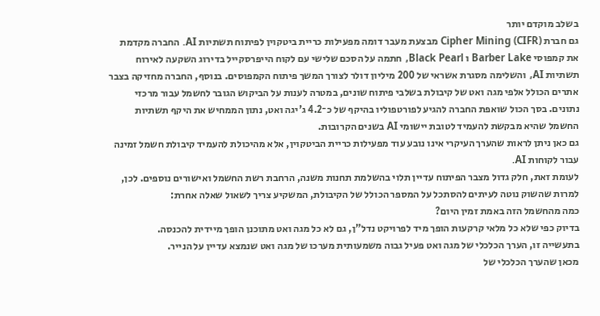בשלב מוקדם יותר
גם חברת (Cipher Mining (CIFR מבצעת מעבר דומה מפעילות כריית ביטקוין לפיתוח תשתיות AI. החברה מקדמת את קמפוסי Barber Lake ו Black Pearl, חתמה על הסכם שלישי עם לקוח הייפרסקייל בדירוג השקעה לאירוח תשתיות AI, והשלימה מסגרת אשראי של 200 מיליון דולר לצורך המשך פיתוח הקמפוסים. בנוסף, החברה מחזיקה בצבר אתרים הכולל אלפי מגה ואט של קיבולת בשלבי פיתוח שונים, במטרה לענות על הביקוש הגובר לחשמל עבור מרכזי נתונים. בסך הכול שואפת החברה להגיע לפורטפוליו בהיקף של כ־4.2 ג'יגה ואט, נתון הממחיש את היקף תשתיות החשמל שהיא מבקשת להעמיד לטובת יישומי AI בשנים הקרובות.
גם כאן ניתן לראות שהערך העיקרי אינו נובע עוד מפעילות כריית הביטקוין, אלא מהיכולת להעמיד קיבולת חשמל זמינה עבור לקוחות AI.
לעומת זאת, חלק גדול מצבר הפיתוח עדיין תלוי בהשלמת תחנות משנה, הרחבת רשת החשמל ואישורים נוספים. לכן, למרות שהשוק נוטה לעיתים להסתכל על המספר הכולל של הקיבולת, המשקיע צריך לשאול שאלה אחרת:
כמה מהחשמל הזה באמת זמין היום?
בדיוק כפי שלא כל מלאי קרקעות הופך מיד לפרויקט נדל"ן, גם לא כל מגה ואט מתוכנן הופך מיידית להכנסה.
בתעשייה זו, הערך הכלכלי של מגה ואט פעיל גבוה משמעותית מערכו של מגה ואט שנמצא עדיין על הנייר.
מכאן שהערך הכלכלי של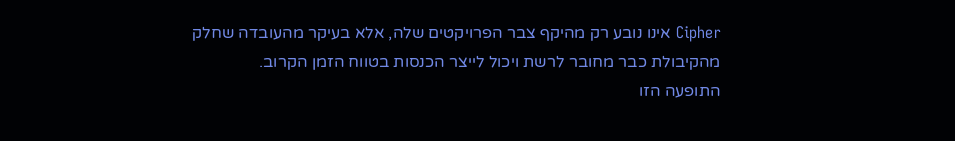Cipher אינו נובע רק מהיקף צבר הפרויקטים שלה, אלא בעיקר מהעובדה שחלק מהקיבולת כבר מחובר לרשת ויכול לייצר הכנסות בטווח הזמן הקרוב.
התופעה הזו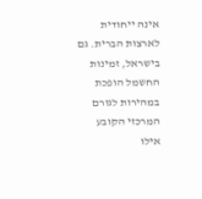אינה ייחודית לארצות הברית. גם בישראל, זמינות החשמל הופכת במהירות לגורם המרכזי הקובע אילו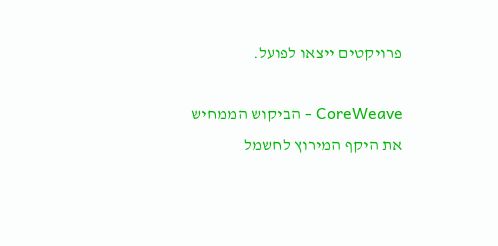פרויקטים ייצאו לפועל.

CoreWeave - הביקוש הממחיש את היקף המירוץ לחשמל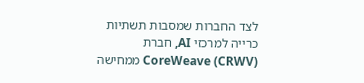לצד החברות שמסבות תשתיות כרייה למרכזי AI, חברת (CoreWeave (CRWV ממחישה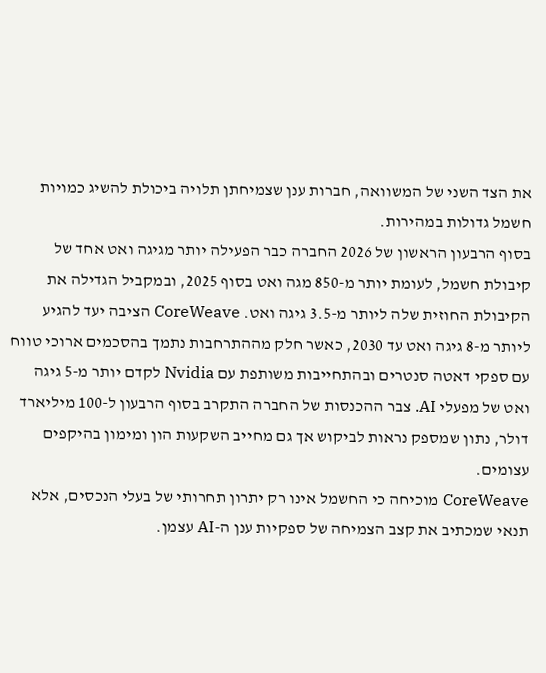את הצד השני של המשוואה, חברות ענן שצמיחתן תלויה ביכולת להשיג כמויות חשמל גדולות במהירות.
בסוף הרבעון הראשון של 2026 החברה כבר הפעילה יותר מגיגה ואט אחד של קיבולת חשמל, לעומת יותר מ-850 מגה ואט בסוף 2025, ובמקביל הגדילה את הקיבולת החוזית שלה ליותר מ-3.5 גיגה ואט. CoreWeave הציבה יעד להגיע ליותר מ-8 גיגה ואט עד 2030, כאשר חלק מההתרחבות נתמך בהסכמים ארוכי טווח עם ספקי דאטה סנטרים ובהתחייבות משותפת עם Nvidia לקדם יותר מ-5 גיגה ואט של מפעלי AI. צבר ההכנסות של החברה התקרב בסוף הרבעון ל-100 מיליארד דולר, נתון שמספק נראות לביקוש אך גם מחייב השקעות הון ומימון בהיקפים עצומים.
CoreWeave מוכיחה כי החשמל אינו רק יתרון תחרותי של בעלי הנכסים, אלא תנאי שמכתיב את קצב הצמיחה של ספקיות ענן ה-AI עצמן.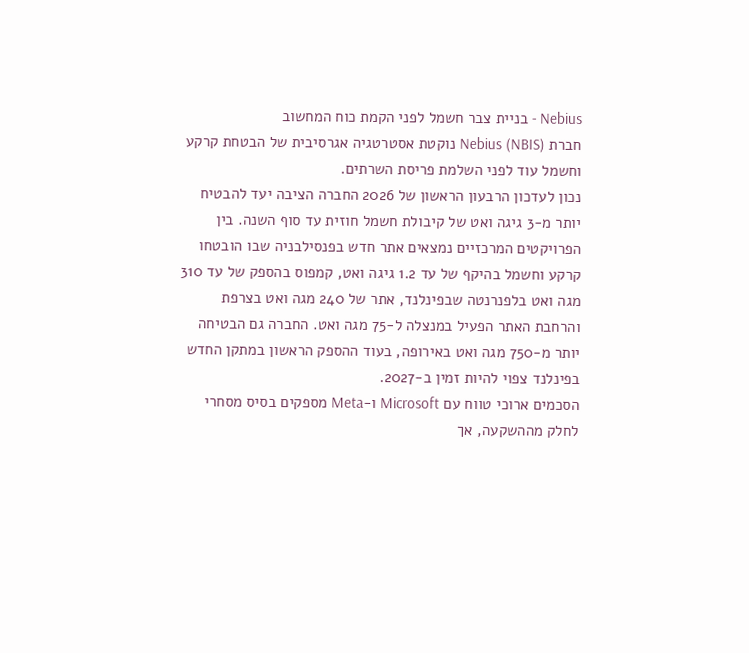Nebius - בניית צבר חשמל לפני הקמת כוח המחשוב
חברת (Nebius (NBIS נוקטת אסטרטגיה אגרסיבית של הבטחת קרקע וחשמל עוד לפני השלמת פריסת השרתים.
נכון לעדכון הרבעון הראשון של 2026 החברה הציבה יעד להבטיח יותר מ-3 גיגה ואט של קיבולת חשמל חוזית עד סוף השנה. בין הפרויקטים המרכזיים נמצאים אתר חדש בפנסילבניה שבו הובטחו קרקע וחשמל בהיקף של עד 1.2 גיגה ואט, קמפוס בהספק של עד 310 מגה ואט בלפנרנטה שבפינלנד, אתר של 240 מגה ואט בצרפת והרחבת האתר הפעיל במנצלה ל-75 מגה ואט. החברה גם הבטיחה יותר מ-750 מגה ואט באירופה, בעוד ההספק הראשון במתקן החדש בפינלנד צפוי להיות זמין ב-2027.
הסכמים ארוכי טווח עם Microsoft ו-Meta מספקים בסיס מסחרי לחלק מההשקעה, אך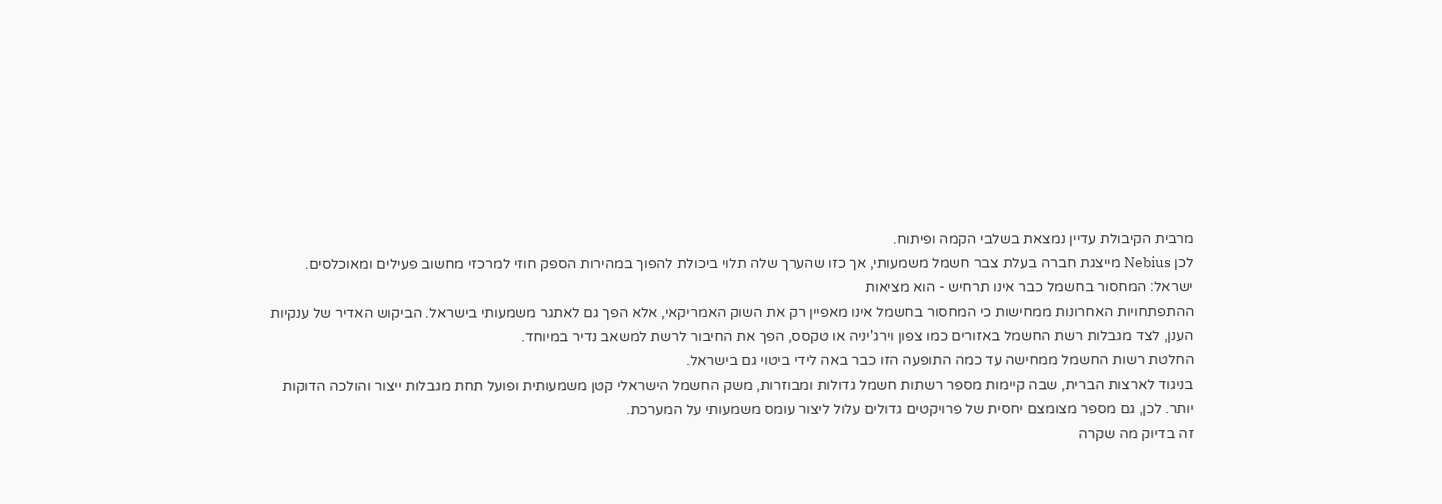מרבית הקיבולת עדיין נמצאת בשלבי הקמה ופיתוח.
לכן Nebius מייצגת חברה בעלת צבר חשמל משמעותי, אך כזו שהערך שלה תלוי ביכולת להפוך במהירות הספק חוזי למרכזי מחשוב פעילים ומאוכלסים.
ישראל: המחסור בחשמל כבר אינו תרחיש - הוא מציאות
ההתפתחויות האחרונות ממחישות כי המחסור בחשמל אינו מאפיין רק את השוק האמריקאי, אלא הפך גם לאתגר משמעותי בישראל. הביקוש האדיר של ענקיות הענן, לצד מגבלות רשת החשמל באזורים כמו צפון וירג'יניה או טקסס, הפך את החיבור לרשת למשאב נדיר במיוחד.
החלטת רשות החשמל ממחישה עד כמה התופעה הזו כבר באה לידי ביטוי גם בישראל.
בניגוד לארצות הברית, שבה קיימות מספר רשתות חשמל גדולות ומבוזרות, משק החשמל הישראלי קטן משמעותית ופועל תחת מגבלות ייצור והולכה הדוקות יותר. לכן, גם מספר מצומצם יחסית של פרויקטים גדולים עלול ליצור עומס משמעותי על המערכת.
זה בדיוק מה שקרה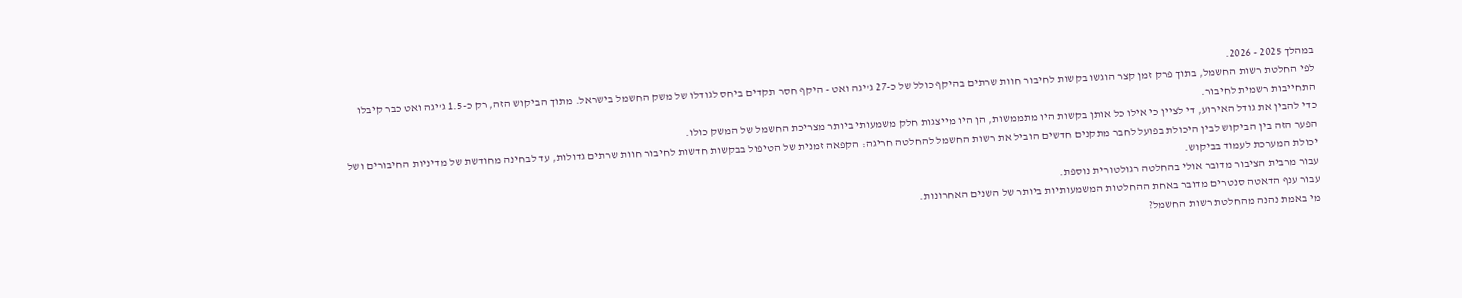במהלך 2025 - 2026.
לפי החלטת רשות החשמל, בתוך פרק זמן קצר הוגשו בקשות לחיבור חוות שרתים בהיקף כולל של כ-27 ג'יגה ואט - היקף חסר תקדים ביחס לגודלו של משק החשמל בישראל. מתוך הביקוש הזה, רק כ-1.5 ג'יגה ואט כבר קיבלו התחייבות רשמית לחיבור.
כדי להבין את גודל האירוע, די לציין כי אילו כל אותן בקשות היו מתממשות, הן היו מייצגות חלק משמעותי ביותר מצריכת החשמל של המשק כולו.
הפער הזה בין הביקוש לבין היכולת בפועל לחבר מתקנים חדשים הוביל את רשות החשמל להחלטה חריגה: הקפאה זמנית של הטיפול בבקשות חדשות לחיבור חוות שרתים גדולות, עד לבחינה מחודשת של מדיניות החיבורים ושל יכולת המערכת לעמוד בביקוש.
עבור מרבית הציבור מדובר אולי בהחלטה רגולטורית נוספת.
עבור ענף הדאטה סנטרים מדובר באחת ההחלטות המשמעותיות ביותר של השנים האחרונות.
מי באמת נהנה מהחלטת רשות החשמל?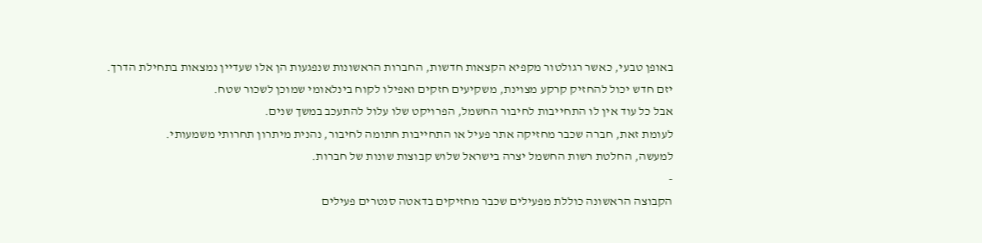באופן טבעי, כאשר רגולטור מקפיא הקצאות חדשות, החברות הראשונות שנפגעות הן אלו שעדיין נמצאות בתחילת הדרך.
יזם חדש יכול להחזיק קרקע מצוינת, משקיעים חזקים ואפילו לקוח בינלאומי שמוכן לשכור שטח.
אבל כל עוד אין לו התחייבות לחיבור החשמל, הפרויקט שלו עלול להתעכב במשך שנים.
לעומת זאת, חברה שכבר מחזיקה אתר פעיל או התחייבות חתומה לחיבור, נהנית מיתרון תחרותי משמעותי.
למעשה, החלטת רשות החשמל יצרה בישראל שלוש קבוצות שונות של חברות.
-
הקבוצה הראשונה כוללת מפעילים שכבר מחזיקים בדאטה סנטרים פעילים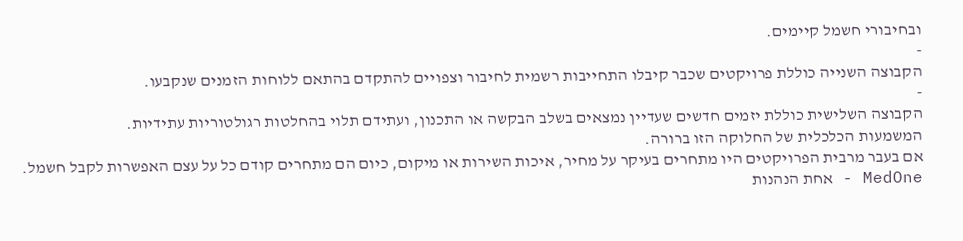ובחיבורי חשמל קיימים.
-
הקבוצה השנייה כוללת פרויקטים שכבר קיבלו התחייבות רשמית לחיבור וצפויים להתקדם בהתאם ללוחות הזמנים שנקבעו.
-
הקבוצה השלישית כוללת יזמים חדשים שעדיין נמצאים בשלב הבקשה או התכנון, ועתידם תלוי בהחלטות רגולטוריות עתידיות.
המשמעות הכלכלית של החלוקה הזו ברורה.
אם בעבר מרבית הפרויקטים היו מתחרים בעיקר על מחיר, איכות השירות או מיקום, כיום הם מתחרים קודם כל על עצם האפשרות לקבל חשמל.
MedOne - אחת הנהנות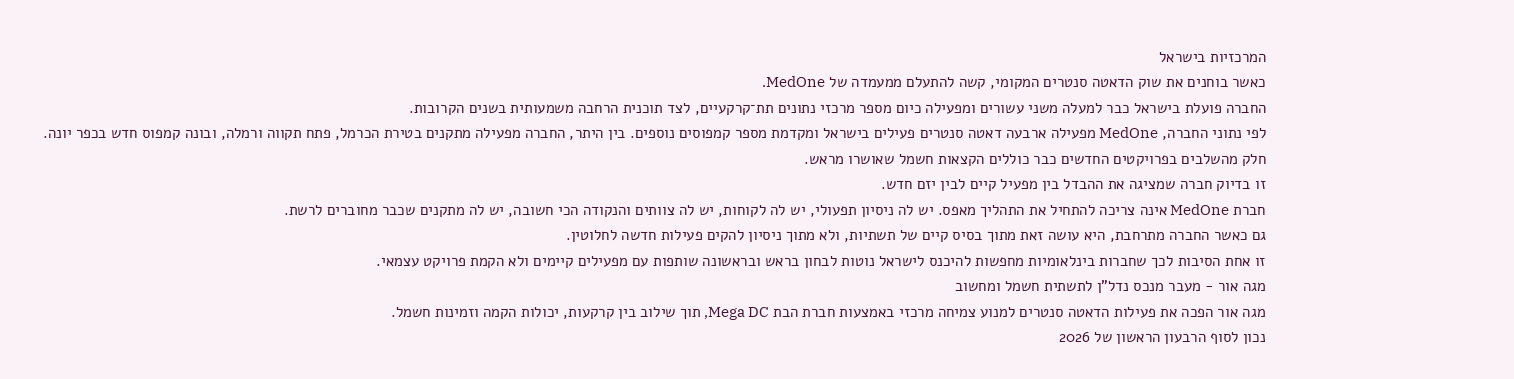המרכזיות בישראל
כאשר בוחנים את שוק הדאטה סנטרים המקומי, קשה להתעלם ממעמדה של MedOne.
החברה פועלת בישראל כבר למעלה משני עשורים ומפעילה כיום מספר מרכזי נתונים תת־קרקעיים, לצד תוכנית הרחבה משמעותית בשנים הקרובות.
לפי נתוני החברה, MedOne מפעילה ארבעה דאטה סנטרים פעילים בישראל ומקדמת מספר קמפוסים נוספים. בין היתר, החברה מפעילה מתקנים בטירת הכרמל, פתח תקווה ורמלה, ובונה קמפוס חדש בכפר יונה.
חלק מהשלבים בפרויקטים החדשים כבר כוללים הקצאות חשמל שאושרו מראש.
זו בדיוק חברה שמציגה את ההבדל בין מפעיל קיים לבין יזם חדש.
חברת MedOne אינה צריכה להתחיל את התהליך מאפס. יש לה ניסיון תפעולי, יש לה לקוחות, יש לה צוותים והנקודה הכי חשובה, יש לה מתקנים שכבר מחוברים לרשת.
גם כאשר החברה מתרחבת, היא עושה זאת מתוך בסיס קיים של תשתיות, ולא מתוך ניסיון להקים פעילות חדשה לחלוטין.
זו אחת הסיבות לכך שחברות בינלאומיות מחפשות להיכנס לישראל נוטות לבחון בראש ובראשונה שותפות עם מפעילים קיימים ולא הקמת פרויקט עצמאי.
מגה אור - מעבר מנכס נדל"ן לתשתית חשמל ומחשוב
מגה אור הפכה את פעילות הדאטה סנטרים למנוע צמיחה מרכזי באמצעות חברת הבת Mega DC, תוך שילוב בין קרקעות, יכולות הקמה וזמינות חשמל.
נכון לסוף הרבעון הראשון של 2026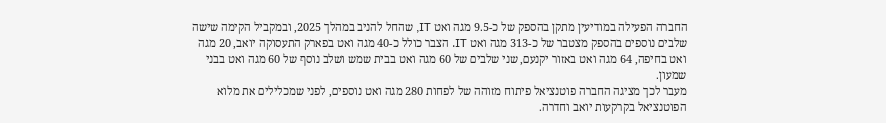החברה הפעילה במודיעין מתקן בהספק של כ-9.5 מגה ואט IT, שהחל להניב במהלך 2025, ובמקביל הקימה שישה שלבים נוספים בהספק מצטבר של כ-313 מגה ואט IT. הצבר כולל כ-40 מגה ואט בפארק התעסוקה יואב, 20 מגה ואט בחיפה, 64 מגה ואט באזור יקנעם, שני שלבים של 60 מגה ואט בבית שמש ושלב נוסף של 60 מגה ואט בבני שמעון.
מעבר לכך מציגה החברה פוטנציאל פיתוח מזוהה של לפחות 280 מגה ואט נוספים, לפני שמכלילים את מלוא הפוטנציאל בקרקעות יואב וחדרה.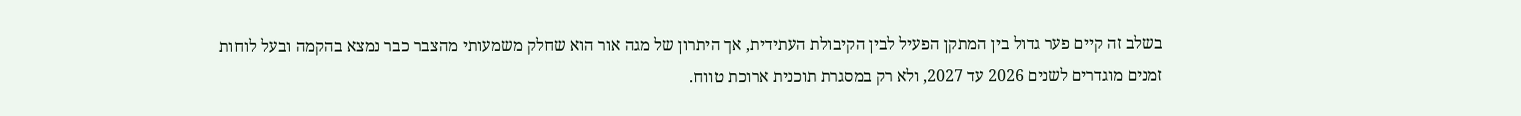בשלב זה קיים פער גדול בין המתקן הפעיל לבין הקיבולת העתידית, אך היתרון של מגה אור הוא שחלק משמעותי מהצבר כבר נמצא בהקמה ובעל לוחות זמנים מוגדרים לשנים 2026 עד 2027, ולא רק במסגרת תוכנית ארוכת טווח.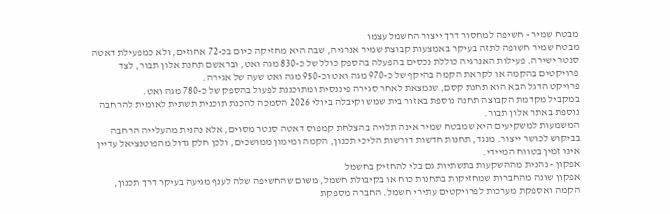מבטח שמיר - חשיפה למחסור דרך ייצור החשמל עצמו
מבטח שמיר חשופה לתזה בעיקר באמצעות קבוצת שמיר אנרגיה, שבה היא מחזיקה כיום בכ-72 אחוזים, ולא כמפעילת דאטה סנטר ישירה. פעילות האנרגיה כוללת נכסים בהפעלה בהספק כולל של כ-830 מגה ואט, ובראשם תחנת אלון תבור, לצד פרויקטים בהקמה או לקראת הקמה בהיקף של כ-970 מגה ואט וכ-950 מגה ואט שעה של אגירה.
פרויקט הדגל הבא הוא תחנת קסם, שנמצאת לאחר סגירה פיננסית ומתוכננת לפעול בהספק של כ-780 מגה ואט.
במקביל מקדמת הקבוצה תחנה נוספת באזור בית שמש וקיבלה ביולי 2026 הסמכה להכנת תוכנית תשתית לאומית להרחבה נוספת באתר אלון תבור.
המשמעות למשקיעים היא שמבטח שמיר אינה תלויה בהצלחת קמפוס דאטה סנטר מסוים, אלא נהנית מהעלייה הרחבה בביקוש לכושר ייצור. מנגד, תחנות חדשות דורשות הליכי תכנון, הקמה ומימון ממושכים, ולכן חלק גדול מהפוטנציאל עדיין אינו זמין בטווח המיידי.
אפקון - נהנית מההשקעות בתשתיות גם בלי להחזיק בחשמל
אפקון שונה מהחברות שמחזיקות בתחנות כוח או בקיבולת חשמל, משום שהחשיפה שלה לענף מגיעה בעיקר דרך תכנון, הקמה ואספקת מערכות לפרויקטים עתירי חשמל. החברה מספקת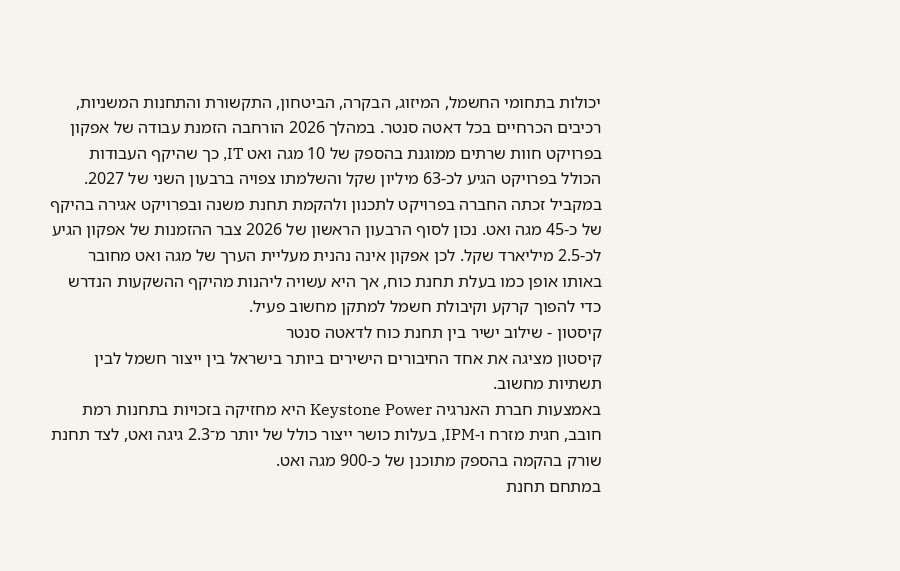יכולות בתחומי החשמל, המיזוג, הבקרה, הביטחון, התקשורת והתחנות המשניות, רכיבים הכרחיים בכל דאטה סנטר. במהלך 2026 הורחבה הזמנת עבודה של אפקון בפרויקט חוות שרתים ממוגנת בהספק של 10 מגה ואט IT, כך שהיקף העבודות הכולל בפרויקט הגיע לכ-63 מיליון שקל והשלמתו צפויה ברבעון השני של 2027.
במקביל זכתה החברה בפרויקט לתכנון ולהקמת תחנת משנה ובפרויקט אגירה בהיקף של כ-45 מגה ואט. נכון לסוף הרבעון הראשון של 2026 צבר ההזמנות של אפקון הגיע לכ-2.5 מיליארד שקל. לכן אפקון אינה נהנית מעליית הערך של מגה ואט מחובר באותו אופן כמו בעלת תחנת כוח, אך היא עשויה ליהנות מהיקף ההשקעות הנדרש כדי להפוך קרקע וקיבולת חשמל למתקן מחשוב פעיל.
קיסטון - שילוב ישיר בין תחנת כוח לדאטה סנטר
קיסטון מציגה את אחד החיבורים הישירים ביותר בישראל בין ייצור חשמל לבין תשתיות מחשוב.
באמצעות חברת האנרגיה Keystone Power היא מחזיקה בזכויות בתחנות רמת חובב, חגית מזרח ו-IPM, בעלות כושר ייצור כולל של יותר מ־2.3 גיגה ואט, לצד תחנת שורק בהקמה בהספק מתוכנן של כ-900 מגה ואט.
במתחם תחנת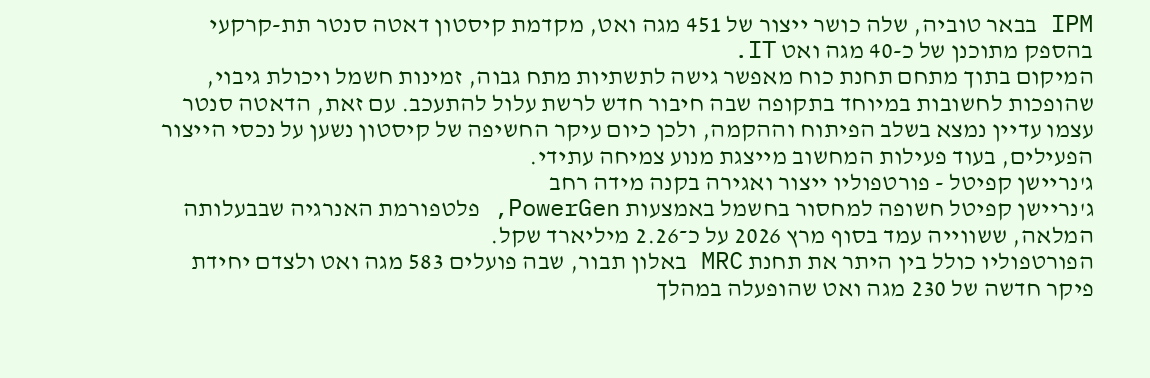IPM בבאר טוביה, שלה כושר ייצור של 451 מגה ואט, מקדמת קיסטון דאטה סנטר תת-קרקעי בהספק מתוכנן של כ-40 מגה ואט IT.
המיקום בתוך מתחם תחנת כוח מאפשר גישה לתשתיות מתח גבוה, זמינות חשמל ויכולת גיבוי, שהופכות לחשובות במיוחד בתקופה שבה חיבור חדש לרשת עלול להתעכב. עם זאת, הדאטה סנטר עצמו עדיין נמצא בשלב הפיתוח וההקמה, ולכן כיום עיקר החשיפה של קיסטון נשען על נכסי הייצור הפעילים, בעוד פעילות המחשוב מייצגת מנוע צמיחה עתידי.
ג'נריישן קפיטל - פורטפוליו ייצור ואגירה בקנה מידה רחב
ג'נריישן קפיטל חשופה למחסור בחשמל באמצעות PowerGen, פלטפורמת האנרגיה שבבעלותה המלאה, ששווייה עמד בסוף מרץ 2026 על כ־2.26 מיליארד שקל.
הפורטפוליו כולל בין היתר את תחנת MRC באלון תבור, שבה פועלים 583 מגה ואט ולצדם יחידת פיקר חדשה של 230 מגה ואט שהופעלה במהלך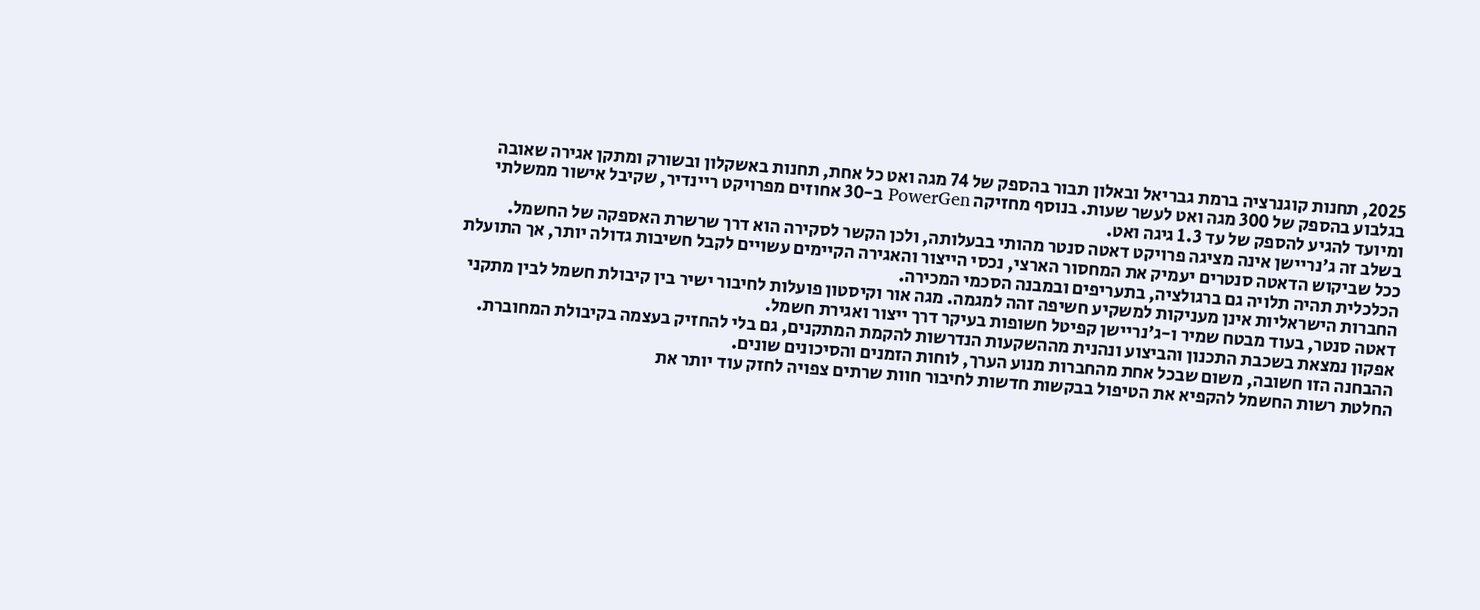2025, תחנות קוגנרציה ברמת גבריאל ובאלון תבור בהספק של 74 מגה ואט כל אחת, תחנות באשקלון ובשורק ומתקן אגירה שאובה בגלבוע בהספק של 300 מגה ואט לעשר שעות. בנוסף מחזיקה PowerGen ב-30 אחוזים מפרויקט ריינדיר, שקיבל אישור ממשלתי ומיועד להגיע להספק של עד 1.3 גיגה ואט.
בשלב זה ג'נריישן אינה מציגה פרויקט דאטה סנטר מהותי בבעלותה, ולכן הקשר לסקירה הוא דרך שרשרת האספקה של החשמל.
ככל שביקוש הדאטה סנטרים יעמיק את המחסור הארצי, נכסי הייצור והאגירה הקיימים עשויים לקבל חשיבות גדולה יותר, אך התועלת הכלכלית תהיה תלויה גם ברגולציה, בתעריפים ובמבנה הסכמי המכירה.
החברות הישראליות אינן מעניקות למשקיע חשיפה זהה למגמה. מגה אור וקיסטון פועלות לחיבור ישיר בין קיבולת חשמל לבין מתקני דאטה סנטר, בעוד מבטח שמיר ו-ג'נריישן קפיטל חשופות בעיקר דרך ייצור ואגירת חשמל.
אפקון נמצאת בשכבת התכנון והביצוע ונהנית מההשקעות הנדרשות להקמת המתקנים, גם בלי להחזיק בעצמה בקיבולת המחוברת. ההבחנה הזו חשובה, משום שבכל אחת מהחברות מנוע הערך, לוחות הזמנים והסיכונים שונים.
החלטת רשות החשמל להקפיא את הטיפול בבקשות חדשות לחיבור חוות שרתים צפויה לחזק עוד יותר את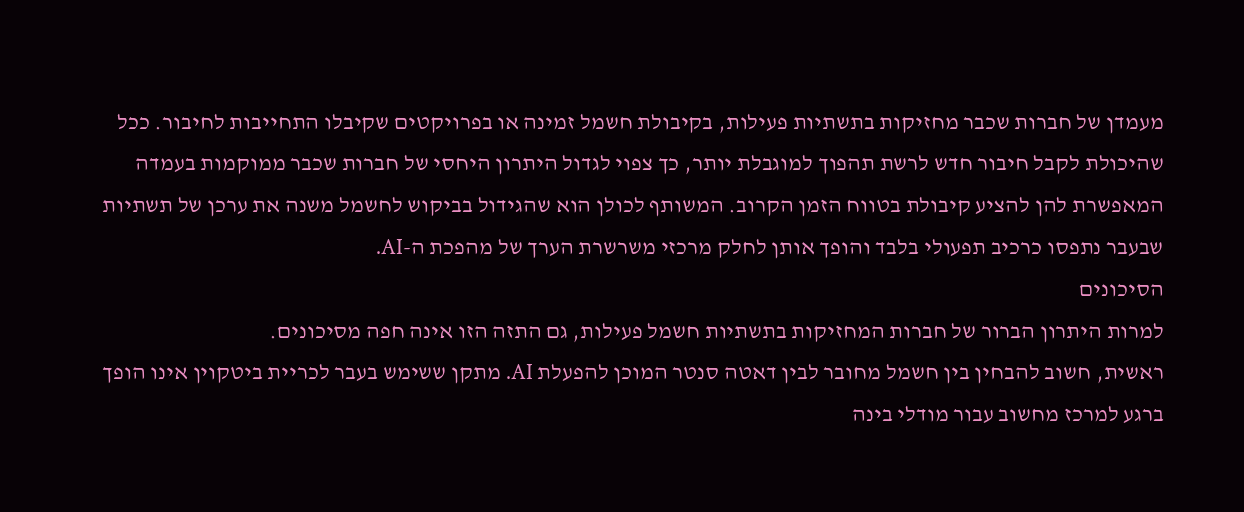מעמדן של חברות שכבר מחזיקות בתשתיות פעילות, בקיבולת חשמל זמינה או בפרויקטים שקיבלו התחייבות לחיבור. ככל שהיכולת לקבל חיבור חדש לרשת תהפוך למוגבלת יותר, כך צפוי לגדול היתרון היחסי של חברות שכבר ממוקמות בעמדה המאפשרת להן להציע קיבולת בטווח הזמן הקרוב. המשותף לכולן הוא שהגידול בביקוש לחשמל משנה את ערכן של תשתיות שבעבר נתפסו כרכיב תפעולי בלבד והופך אותן לחלק מרכזי משרשרת הערך של מהפכת ה-AI.
הסיכונים
למרות היתרון הברור של חברות המחזיקות בתשתיות חשמל פעילות, גם התזה הזו אינה חפה מסיכונים.
ראשית, חשוב להבחין בין חשמל מחובר לבין דאטה סנטר המוכן להפעלת AI. מתקן ששימש בעבר לכריית ביטקוין אינו הופך ברגע למרכז מחשוב עבור מודלי בינה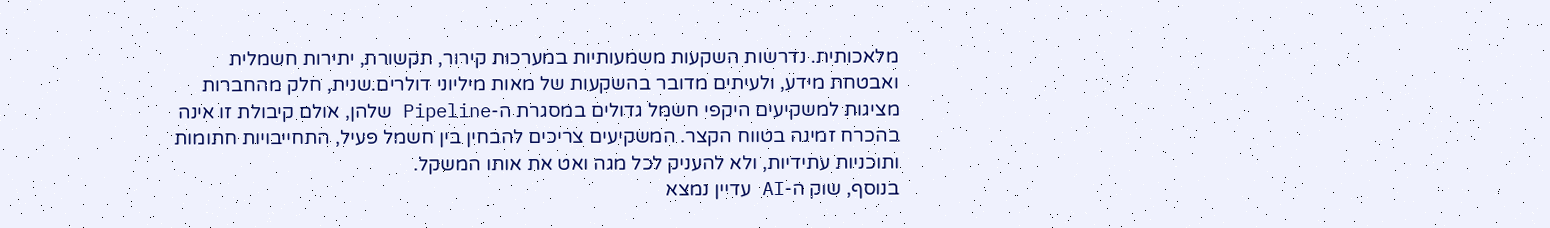מלאכותית. נדרשות השקעות משמעותיות במערכות קירור, תקשורת, יתירות חשמלית ואבטחת מידע, ולעיתים מדובר בהשקעות של מאות מיליוני דולרים.שנית, חלק מהחברות מציגות למשקיעים היקפי חשמל גדולים במסגרת ה-Pipeline שלהן, אולם קיבולת זו אינה בהכרח זמינה בטווח הקצר. המשקיעים צריכים להבחין בין חשמל פעיל, התחייבויות חתומות ותוכניות עתידיות, ולא להעניק לכל מגה ואט את אותו המשקל.
בנוסף, שוק ה-AI עדיין נמצא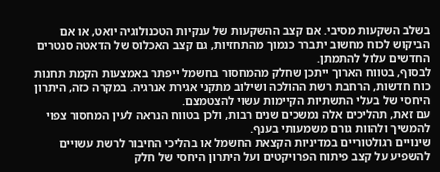בשלב השקעות מסיבי. אם קצב ההשקעות של ענקיות הטכנולוגיה יואט, או אם הביקוש לכוח מחשוב יתברר כנמוך מהתחזיות, גם קצב האכלוס של הדאטה סנטרים החדשים עלול להתמתן.
לבסוף, בטווח הארוך ייתכן שחלק מהמחסור בחשמל ייפתר באמצעות הקמת תחנות כוח חדשות, הרחבת רשת ההולכה ושילוב מתקני אגירת אנרגיה. במקרה כזה, היתרון היחסי של בעלי התשתיות הקיימות עשוי להצטמצם.
עם זאת, תהליכים אלה נמשכים שנים רבות, ולכן בטווח הנראה לעין המחסור צפוי להמשיך ולהוות גורם משמעותי בענף.
שינויים רגולטוריים במדיניות הקצאת החשמל או בהליכי החיבור לרשת עשויים להשפיע על קצב פיתוח הפרויקטים ועל היתרון היחסי של חלק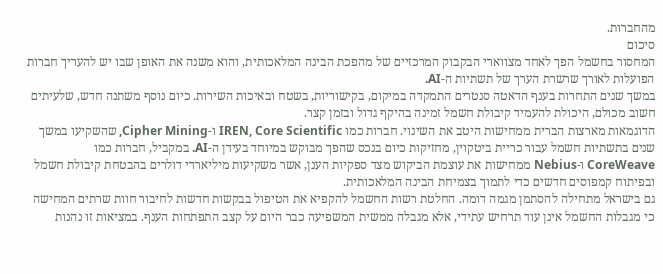מהחברות.
סיכום
המחסור בחשמל הפך לאחד מצווארי הבקבוק המרכזיים של מהפכת הבינה המלאכותית, והוא משנה את האופן שבו יש להעריך חברות הפועלות לאורך שרשרת הערך של תשתיות ה-AI.
במשך שנים התחרות בענף הדאטה סנטרים התמקדה במיקום, בקישוריות, בשטח ובאיכות השירות. כיום נוסף משתנה חדש, שלעיתים חשוב מכולם, היכולת להעמיד קיבולת חשמל זמינה בהיקף גדול ובזמן קצר.
הדוגמאות מארצות הברית ממחישות היטב את השינוי. חברות כמו IREN, Core Scientific ו-Cipher Mining, שהשקיעו במשך שנים בתשתיות חשמל עבור כריית ביטקוין, מחזיקות כיום בנכס שהפך מבוקש במיוחד בעידן ה-AI. במקביל, חברות כמו CoreWeave ו-Nebius ממחישות את עוצמת הביקוש מצד ספקיות הענן, אשר משקיעות מיליארדי דולרים בהבטחת קיבולת חשמל ובפיתוח קמפוסים חדשים כדי לתמוך בצמיחת הבינה המלאכותית.
גם בישראל מתחילה להסתמן מגמה דומה. החלטת רשות החשמל להקפיא את הטיפול בבקשות חדשות לחיבור חוות שרתים המחישה כי מגבלות החשמל אינן עוד תרחיש עתידי, אלא מגבלה ממשית המשפיעה כבר היום על קצב התפתחות הענף. במציאות זו נהנות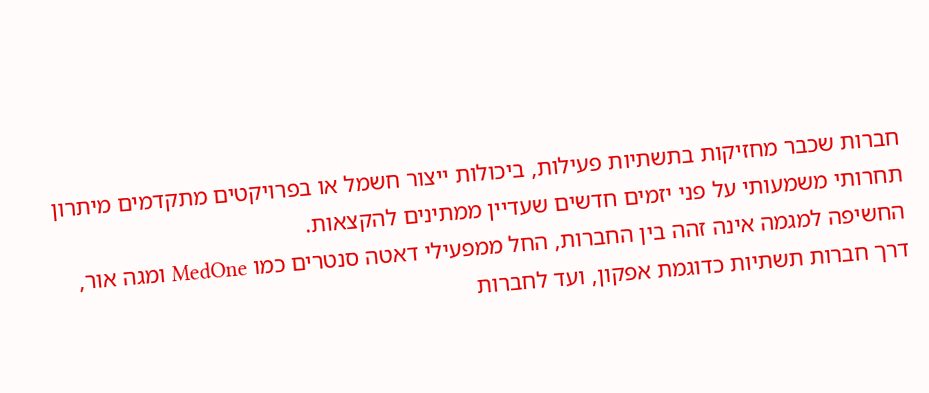חברות שכבר מחזיקות בתשתיות פעילות, ביכולות ייצור חשמל או בפרויקטים מתקדמים מיתרון תחרותי משמעותי על פני יזמים חדשים שעדיין ממתינים להקצאות.
החשיפה למגמה אינה זהה בין החברות, החל ממפעילי דאטה סנטרים כמו MedOne ומגה אור, דרך חברות תשתיות כדוגמת אפקון, ועד לחברות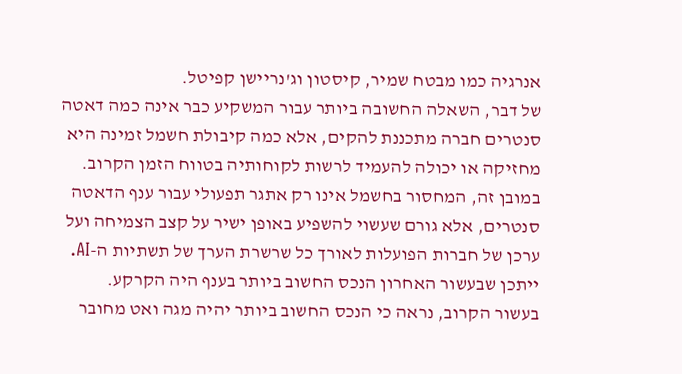אנרגיה כמו מבטח שמיר, קיסטון וג'נריישן קפיטל.
של דבר, השאלה החשובה ביותר עבור המשקיע כבר אינה כמה דאטה סנטרים חברה מתכננת להקים, אלא כמה קיבולת חשמל זמינה היא מחזיקה או יכולה להעמיד לרשות לקוחותיה בטווח הזמן הקרוב. במובן זה, המחסור בחשמל אינו רק אתגר תפעולי עבור ענף הדאטה סנטרים, אלא גורם שעשוי להשפיע באופן ישיר על קצב הצמיחה ועל ערכן של חברות הפועלות לאורך כל שרשרת הערך של תשתיות ה-AI.
ייתכן שבעשור האחרון הנכס החשוב ביותר בענף היה הקרקע.
בעשור הקרוב, נראה כי הנכס החשוב ביותר יהיה מגה ואט מחובר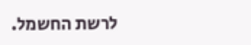לרשת החשמל.